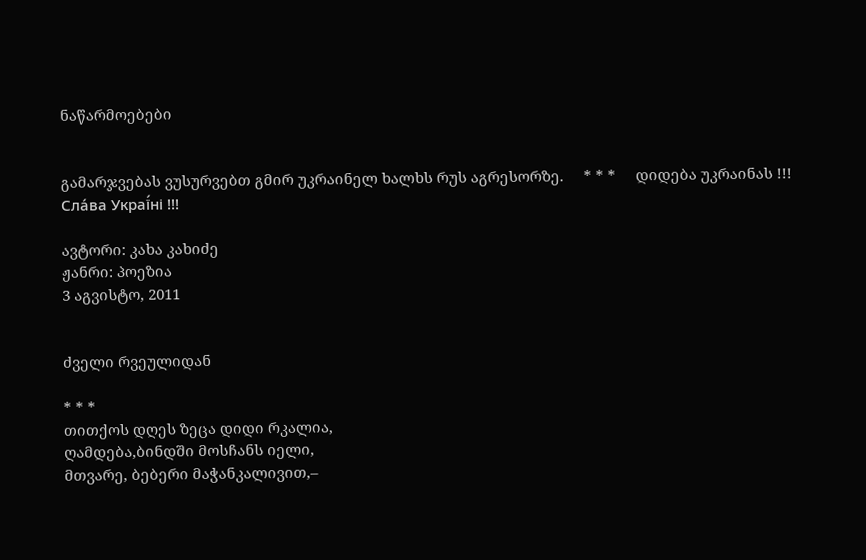ნაწარმოებები


გამარჯვებას ვუსურვებთ გმირ უკრაინელ ხალხს რუს აგრესორზე.     * * *     დიდება უკრაინას !!! Сла́ва Украї́ні !!!

ავტორი: კახა კახიძე
ჟანრი: პოეზია
3 აგვისტო, 2011


ძველი რვეულიდან

* * *
თითქოს დღეს ზეცა დიდი რკალია,
ღამდება,ბინდში მოსჩანს იელი,
მთვარე, ბებერი მაჭანკალივით,–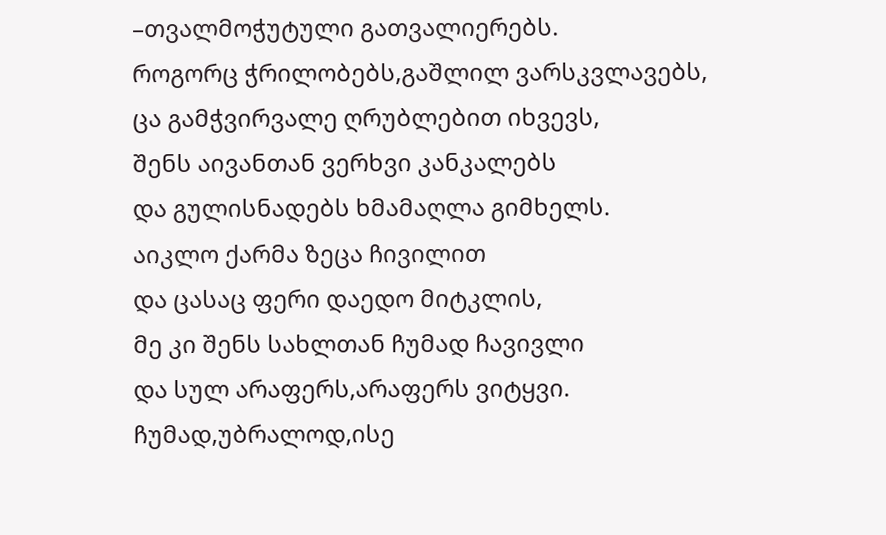–თვალმოჭუტული გათვალიერებს.
როგორც ჭრილობებს,გაშლილ ვარსკვლავებს,
ცა გამჭვირვალე ღრუბლებით იხვევს,
შენს აივანთან ვერხვი კანკალებს
და გულისნადებს ხმამაღლა გიმხელს.
აიკლო ქარმა ზეცა ჩივილით
და ცასაც ფერი დაედო მიტკლის,
მე კი შენს სახლთან ჩუმად ჩავივლი
და სულ არაფერს,არაფერს ვიტყვი.
ჩუმად,უბრალოდ,ისე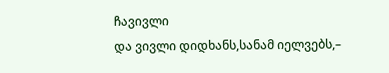ჩავივლი
და ვივლი დიდხანს,სანამ იელვებს,–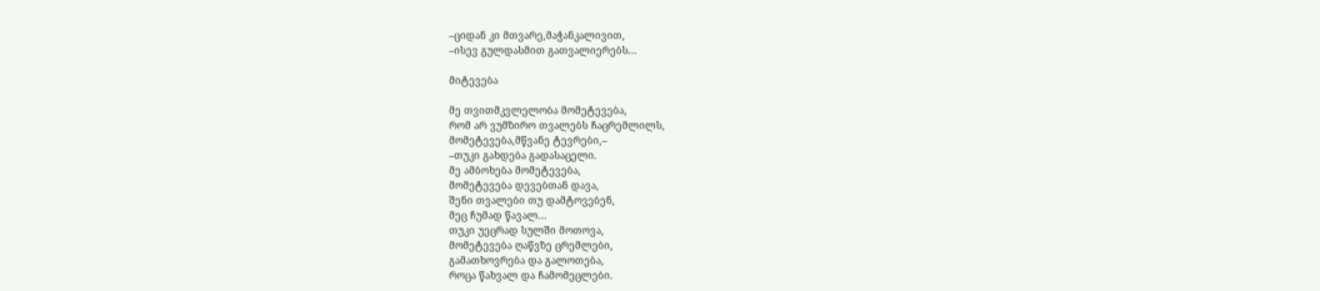–ციდან კი მთვარე,მაჭანკალივით,
–ისევ გულდასმით გათვალიერებს...

მიტევება

მე თვითმკვლელობა მომეტევება,
რომ არ ვუმზირო თვალებს ჩაცრემლილს,
მომეტევება,მწვანე ტევრები,–
–თუკი გახდება გადასაცელი.
მე ამბოხება მომეტევება,
მომეტევება დევებთან დავა,
შენი თვალები თუ დამტოვებენ,
მეც ჩუმად წავალ...
თუკი უეცრად სულში მოთოვა,
მომეტევება ღაწვზე ცრემლები,
გამათხოვრება და გალოთება,
როცა წახვალ და ჩამომეცლები.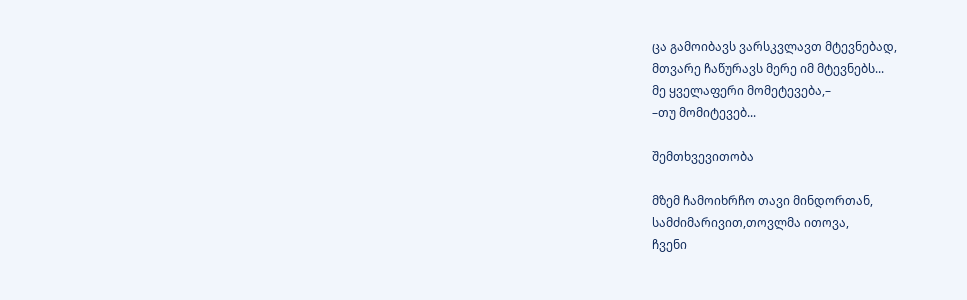ცა გამოიბავს ვარსკვლავთ მტევნებად,
მთვარე ჩაწურავს მერე იმ მტევნებს...
მე ყველაფერი მომეტევება,–
–თუ მომიტევებ...

შემთხვევითობა

მზემ ჩამოიხრჩო თავი მინდორთან,
სამძიმარივით,თოვლმა ითოვა,
ჩვენი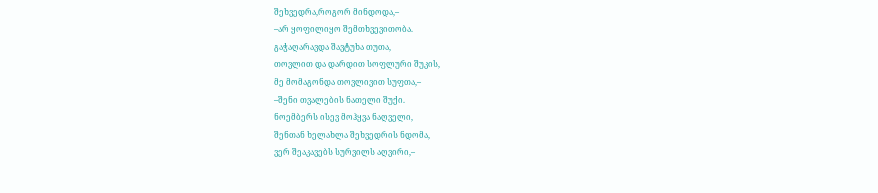შეხვედრა,როგორ მინდოდა,–
–არ ყოფილიყო შემთხვევითობა.
გაჭაღარავდა შავტუხა თუთა,
თოვლით და დარდით სოფლური შუკის,
მე მომაგონდა თოვლივით სუფთა,–
–შენი თვალების ნათელი შუქი.
ნოემბერს ისევ მოჰყვა ნაღველი,
შენთან ხელახლა შეხვედრის ნდომა,
ვერ შეაკავებს სურვილს აღვირი,–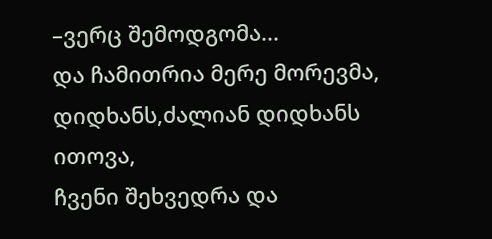–ვერც შემოდგომა...
და ჩამითრია მერე მორევმა,
დიდხანს,ძალიან დიდხანს ითოვა,
ჩვენი შეხვედრა და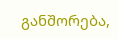განშორება,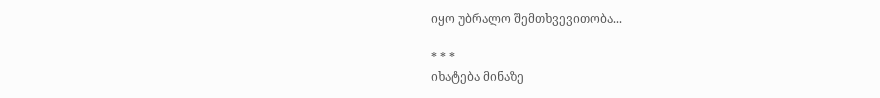იყო უბრალო შემთხვევითობა...

* * *
იხატება მინაზე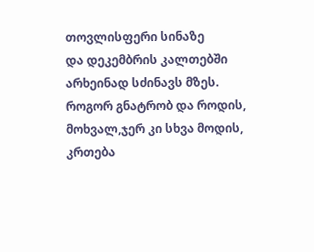თოვლისფერი სინაზე
და დეკემბრის კალთებში
არხეინად სძინავს მზეს.
როგორ გნატრობ და როდის,
მოხვალ,ჯერ კი სხვა მოდის,
კრთება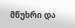მწუხრი და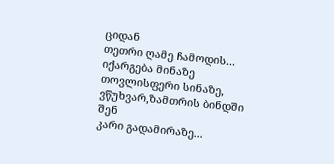ციდან
თეთრი ღამე ჩამოდის...
იქარგება მინაზე
თოვლისფერი სინაზე,
ვწუხვარ,ზამთრის ბინდში შენ
კარი გადამირაზე...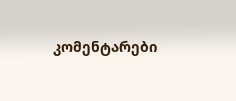კომენტარები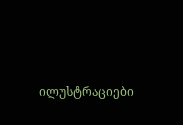ილუსტრაციები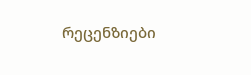რეცენზიები